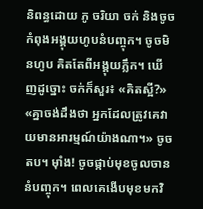និពន្ធដោយ ភូ ចរិយា ចក់ និងចូចកំពុងអង្គុយហូបនំបញ្ចុក។ ចូចមិនហូប គិតតែពីអង្គុយភ្លឹក។ ឃើញដូច្នោះ ចក់ក៏សួរ៖ «គិតស្អី?» «គ្នាចង់ដឹងថា អ្នកដែលត្រូវគេវាយមានអារម្មណ៍យ៉ាងណា។» ចូចតប។ ម៉ាំង! ចូចផ្កាប់មុខចូលចាននំបញ្ចុក។ ពេលគេងើបមុខមកវិ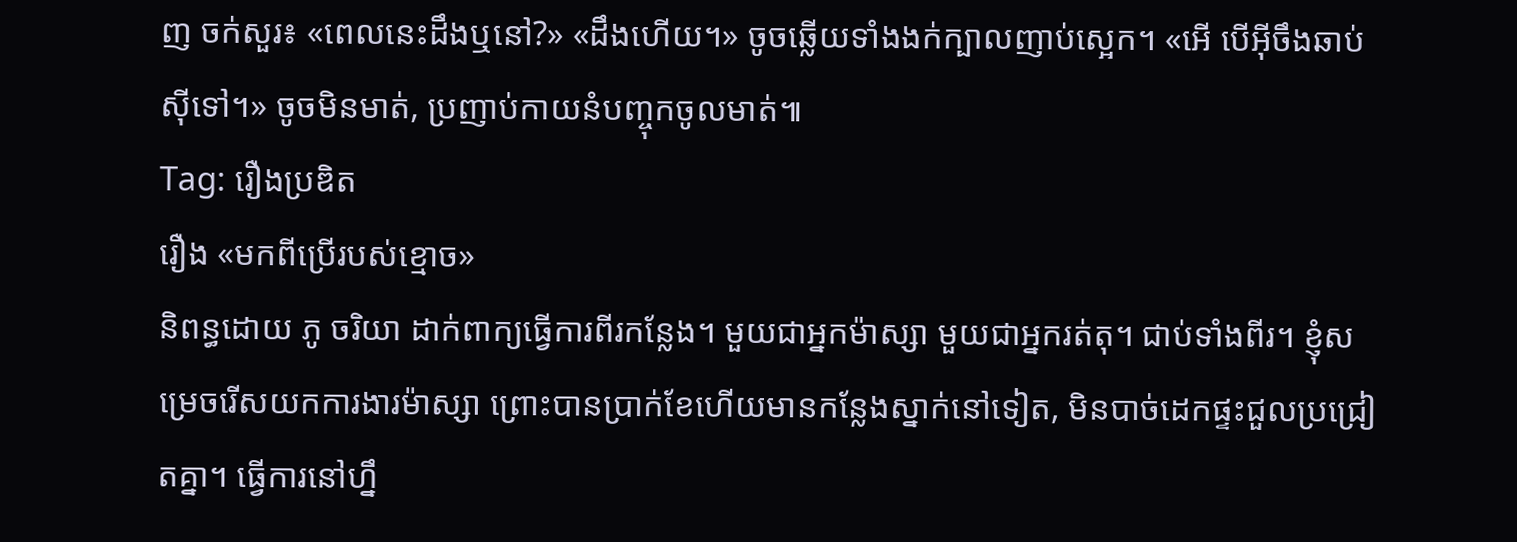ញ ចក់សួរ៖ «ពេលនេះដឹងឬនៅ?» «ដឹងហើយ។» ចូចឆ្លើយទាំងងក់ក្បាលញាប់ស្អេក។ «អើ បើអ៊ីចឹងឆាប់ស៊ីទៅ។» ចូចមិនមាត់, ប្រញាប់កាយនំបញ្ចុកចូលមាត់៕
Tag: រឿងប្រឌិត
រឿង «មកពីប្រើរបស់ខ្មោច»
និពន្ធដោយ ភូ ចរិយា ដាក់ពាក្យធ្វើការពីរកន្លែង។ មួយជាអ្នកម៉ាស្សា មួយជាអ្នករត់តុ។ ជាប់ទាំងពីរ។ ខ្ញុំសម្រេចរើសយកការងារម៉ាស្សា ព្រោះបានប្រាក់ខែហើយមានកន្លែងស្នាក់នៅទៀត, មិនបាច់ដេកផ្ទះជួលប្រជ្រៀតគ្នា។ ធ្វើការនៅហ្នឹ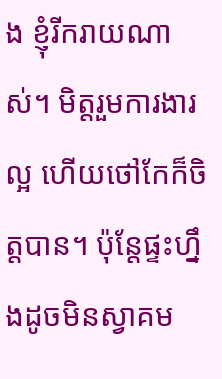ង ខ្ញុំរីករាយណាស់។ មិត្តរួមការងារល្អ ហើយថៅកែក៏ចិត្តបាន។ ប៉ុន្តែផ្ទះហ្នឹងដូចមិនស្វាគម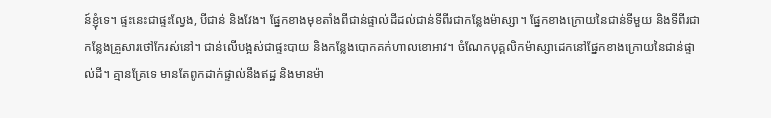ន៍ខ្ញុំទេ។ ផ្ទះនេះជាផ្ទះល្វែង, បីជាន់ និងវែង។ ផ្នែកខាងមុខតាំងពីជាន់ផ្ទាល់ដីដល់ជាន់ទីពីរជាកន្លែងម៉ាស្សា។ ផ្នែកខាងក្រោយនៃជាន់ទីមួយ និងទីពីរជាកន្លែងគ្រួសារថៅកែរស់នៅ។ ជាន់លើបង្អស់ជាផ្ទះបាយ និងកន្លែងបោកគក់ហាលខោអាវ។ ចំណែកបុគ្គលិកម៉ាស្សាដេកនៅផ្នែកខាងក្រោយនៃជាន់ផ្ទាល់ដី។ គ្មានគ្រែទេ មានតែពូកដាក់ផ្ទាល់នឹងឥដ្ឋ និងមានម៉ា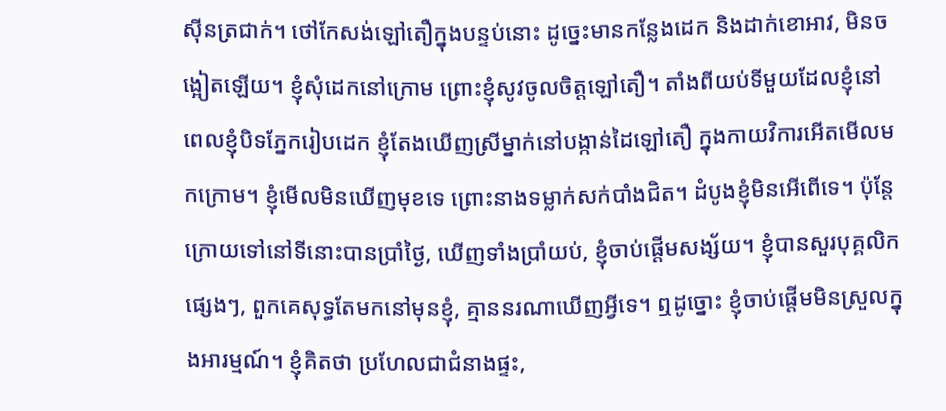ស៊ីនត្រជាក់។ ថៅកែសង់ឡៅតឿក្នុងបន្ទប់នោះ ដូច្នេះមានកន្លែងដេក និងដាក់ខោអាវ, មិនចង្អៀតឡើយ។ ខ្ញុំសុំដេកនៅក្រោម ព្រោះខ្ញុំសូវចូលចិត្តឡៅតឿ។ តាំងពីយប់ទីមួយដែលខ្ញុំនៅ ពេលខ្ញុំបិទភ្នែករៀបដេក ខ្ញុំតែងឃើញស្រីម្នាក់នៅបង្កាន់ដៃឡៅតឿ ក្នុងកាយវិការអើតមើលមកក្រោម។ ខ្ញុំមើលមិនឃើញមុខទេ ព្រោះនាងទម្លាក់សក់បាំងជិត។ ដំបូងខ្ញុំមិនអើពើទេ។ ប៉ុន្តែក្រោយទៅនៅទីនោះបានប្រាំថ្ងៃ, ឃើញទាំងប្រាំយប់, ខ្ញុំចាប់ផ្តើមសង្ស័យ។ ខ្ញុំបានសួរបុគ្គលិកផ្សេងៗ, ពួកគេសុទ្ធតែមកនៅមុនខ្ញុំ, គ្មាននរណាឃើញអ្វីទេ។ ឮដូច្នោះ ខ្ញុំចាប់ផ្តើមមិនស្រួលក្នុងអារម្មណ៍។ ខ្ញុំគិតថា ប្រហែលជាជំនាងផ្ទះ,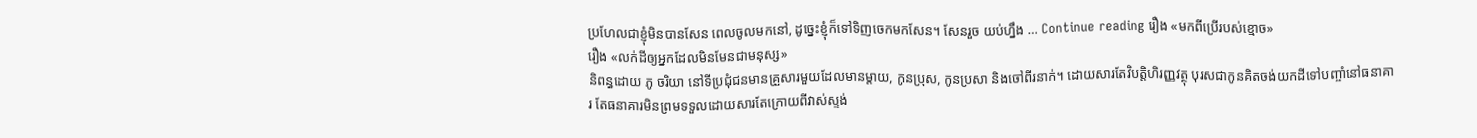ប្រហែលជាខ្ញុំមិនបានសែន ពេលចូលមកនៅ, ដូច្នេះខ្ញុំក៏ទៅទិញចេកមកសែន។ សែនរួច យប់ហ្នឹង … Continue reading រឿង «មកពីប្រើរបស់ខ្មោច»
រឿង «លក់ដីឲ្យអ្នកដែលមិនមែនជាមនុស្ស»
និពន្ធដោយ ភូ ចរិយា នៅទីប្រជុំជនមានគ្រួសារមួយដែលមានម្តាយ, កូនប្រុស, កូនប្រសា និងចៅពីរនាក់។ ដោយសារតែវិបត្តិហិរញ្ញវត្ថុ បុរសជាកូនគិតចង់យកដីទៅបញ្ចាំនៅធនាគារ តែធនាគារមិនព្រមទទួលដោយសារតែក្រោយពីវាស់ស្ទង់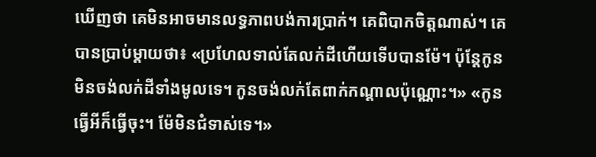ឃើញថា គេមិនអាចមានលទ្ធភាពបង់ការប្រាក់។ គេពិបាកចិត្តណាស់។ គេបានប្រាប់ម្តាយថា៖ «ប្រហែលទាល់តែលក់ដីហើយទើបបានម៉ែ។ ប៉ុន្តែកូនមិនចង់លក់ដីទាំងមូលទេ។ កូនចង់លក់តែពាក់កណ្តាលប៉ុណ្ណោះ។» «កូនធ្វើអីក៏ធ្វើចុះ។ ម៉ែមិនជំទាស់ទេ។»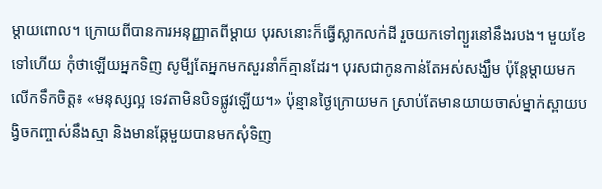ម្តាយពោល។ ក្រោយពីបានការអនុញ្ញាតពីម្តាយ បុរសនោះក៏ធ្វើស្លាកលក់ដី រួចយកទៅព្យួរនៅនឹងរបង។ មួយខែទៅហើយ កុំថាឡើយអ្នកទិញ សូមី្បតែអ្នកមកសួរនាំក៏គ្មានដែរ។ បុរសជាកូនកាន់តែអស់សង្ឃឹម ប៉ុន្តែម្តាយមកលើកទឹកចិត្ត៖ «មនុស្សល្អ ទេវតាមិនបិទផ្លូវឡើយ។» ប៉ុន្មានថ្ងៃក្រោយមក ស្រាប់តែមានយាយចាស់ម្នាក់ស្ពាយបង្វិចកញ្ចាស់នឹងស្មា និងមានឆ្កែមួយបានមកសុំទិញ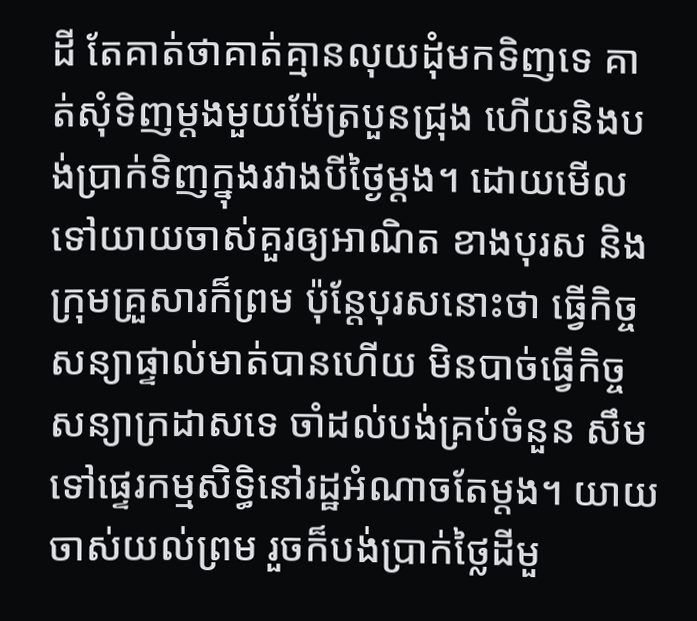ដី តែគាត់ថាគាត់គ្មានលុយដុំមកទិញទេ គាត់សុំទិញម្តងមួយម៉ែត្របួនជ្រុង ហើយនិងបង់ប្រាក់ទិញក្នុងរវាងបីថ្ងៃម្តង។ ដោយមើលទៅយាយចាស់គួរឲ្យអាណិត ខាងបុរស និងក្រុមគ្រួសារក៏ព្រម ប៉ុន្តែបុរសនោះថា ធ្វើកិច្ចសន្យាផ្ទាល់មាត់បានហើយ មិនបាច់ធ្វើកិច្ចសន្យាក្រដាសទេ ចាំដល់បង់គ្រប់ចំនួន សឹមទៅផ្ទេរកម្មសិទ្ធិនៅរដ្ឋអំណាចតែម្តង។ យាយចាស់យល់ព្រម រួចក៏បង់ប្រាក់ថ្លៃដីមួ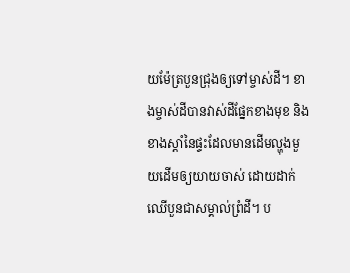យម៉ែត្របួនជ្រុងឲ្យទៅម្ចាស់ដី។ ខាងម្ចាស់ដីបានវាស់ដីផ្នែកខាងមុខ និងខាងស្តាំនៃផ្ទះដែលមានដើមល្ហុងមួយដើមឲ្យយាយចាស់ ដោយដាក់ឈើបួនជាសម្គាល់ព្រំដី។ ប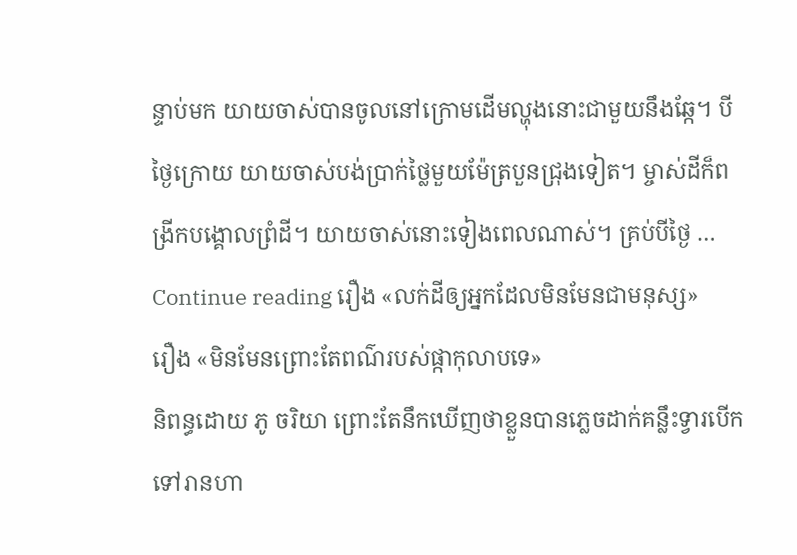ន្ទាប់មក យាយចាស់បានចូលនៅក្រោមដើមល្ហុងនោះជាមួយនឹងឆ្កែ។ បីថ្ងៃក្រោយ យាយចាស់បង់ប្រាក់ថ្លៃមួយម៉ែត្របួនជ្រុងទៀត។ ម្ចាស់ដីក៏ពង្រីកបង្គោលព្រំដី។ យាយចាស់នោះទៀងពេលណាស់។ គ្រប់បីថ្ងៃ … Continue reading រឿង «លក់ដីឲ្យអ្នកដែលមិនមែនជាមនុស្ស»
រឿង «មិនមែនព្រោះតែពណ៌របស់ផ្កាកុលាបទេ»
និពន្ធដោយ ភូ ចរិយា ព្រោះតែនឹកឃើញថាខ្លួនបានភ្លេចដាក់គន្លឹះទ្វារបើកទៅរានហា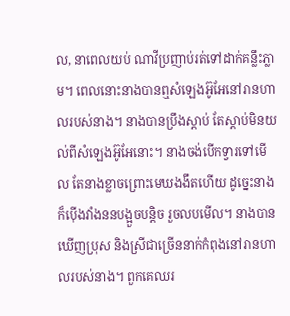ល, នាពេលយប់ ណាវីប្រញាប់រត់ទៅដាក់គន្លឹះភ្លាម។ ពេលនោះនាងបានឮសំឡេងអ៊ូអែនៅរានហាលរបស់នាង។ នាងបានប្រឹងស្តាប់ តែស្តាប់មិនយល់ពីសំឡេងអ៊ូអែនោះ។ នាងចង់បើកទ្វារទៅមើល តែនាងខ្លាចព្រោះមេឃងងឹតហើយ ដូច្នេះនាងក៏ប៉ើងវាំងននបង្អួចបន្តិច រួចលបមើល។ នាងបានឃើញប្រុស និងស្រីជាច្រើននាក់កំពុងនៅរានហាលរបស់នាង។ ពួកគេឈរ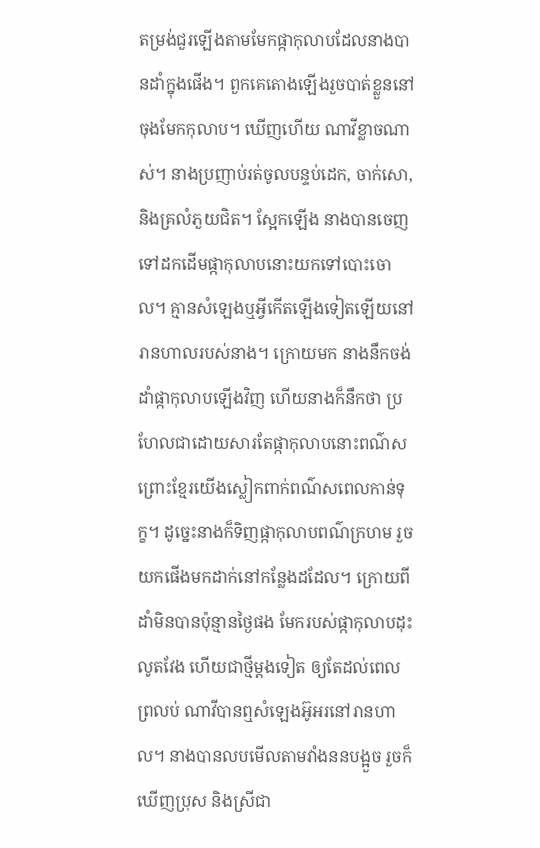តម្រង់ជួរឡើងតាមមែកផ្កាកុលាបដែលនាងបានដាំក្នុងផើង។ ពួកគេតោងឡើងរួចបាត់ខ្លួននៅចុងមែកកុលាប។ ឃើញហើយ ណាវីខ្លាចណាស់។ នាងប្រញាប់រត់ចូលបន្ទប់ដេក, ចាក់សោ, និងគ្រលំភួយជិត។ ស្អែកឡើង នាងបានចេញទៅដកដើមផ្កាកុលាបនោះយកទៅបោះចោល។ គ្មានសំឡេងឬអ្វីកើតឡើងទៀតឡើយនៅរានហាលរបស់នាង។ ក្រោយមក នាងនឹកចង់ដាំផ្កាកុលាបឡើងវិញ ហើយនាងក៏នឹកថា ប្រហែលជាដោយសារតែផ្កាកុលាបនោះពណ៌ស ព្រោះខ្មែរយើងស្លៀកពាក់ពណ៌សពេលកាន់ទុក្ខ។ ដូច្នេះនាងក៏ទិញផ្កាកុលាបពណ៌ក្រហម រួចយកផើងមកដាក់នៅកន្លែងដដែល។ ក្រោយពីដាំមិនបានប៉ុន្មានថ្ងៃផង មែករបស់ផ្កាកុលាបដុះលូតវែង ហើយជាថ្មីម្តងទៀត ឲ្យតែដល់ពេលព្រលប់ ណាវីបានឮសំឡេងអ៊ូអរនៅរានហាល។ នាងបានលបមើលតាមវាំងននបង្អួច រួចក៏ឃើញប្រុស និងស្រីជា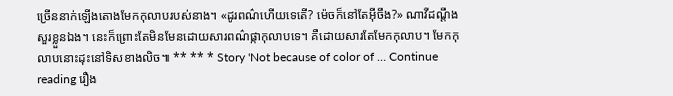ច្រើននាក់ឡើងតោងមែកកុលាបរបស់នាង។ «ដូរពណ៌ហើយទេតើ? ម៉េចក៏នៅតែអ៊ីចឹង?» ណាវីដណ្តឹងសួរខ្លួនឯង។ នេះក៏ព្រោះតែមិនមែនដោយសារពណ៌ផ្កាកុលាបទេ។ គឺដោយសារតែមែកកុលាប។ មែកកុលាបនោះដុះនៅទិសខាងលិច៕ ** ** * Story 'Not because of color of … Continue reading រឿង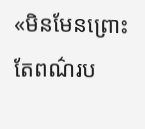«មិនមែនព្រោះតែពណ៌រប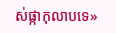ស់ផ្កាកុលាបទេ»